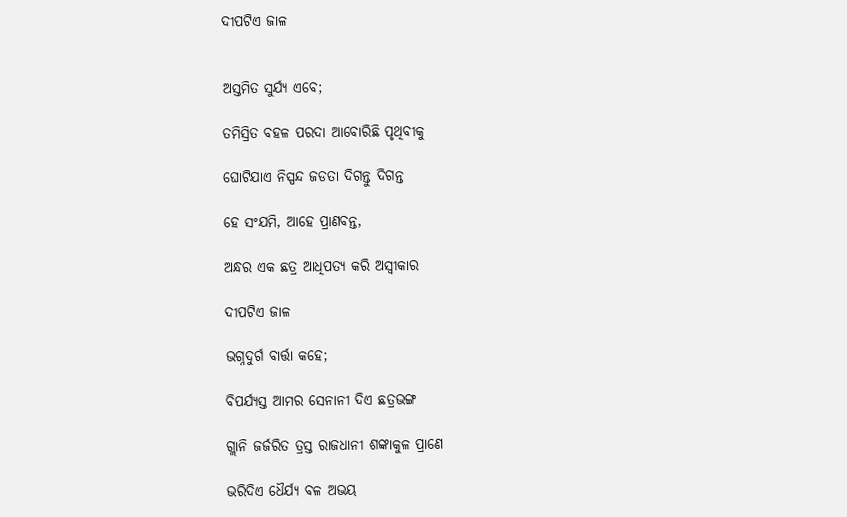ଦୀପଟିଏ ଜାଳ


ଅସ୍ତମିତ ସୁର୍ଯ୍ୟ ଏବେ;

ତମିସ୍ରିତ ବହଳ ପରଦା ଆବୋରିଛି ପୃଥିବୀକୁ

ଘୋଟିଯାଏ ନିସ୍ପନ୍ଦ ଜଡତା ଦିଗନ୍ତୁ ଦିଗନ୍ତ

ହେ ସଂଯମି, ଆହେ ପ୍ରାଣବନ୍ତ,

ଅନ୍ଧର ଏକ ଛତ୍ର ଆଧିପତ୍ୟ କରି ଅସ୍ବୀକାର

ଦୀପଟିଏ ଜାଳ

ଭଗ୍ନଦୁର୍ଗ ବାର୍ତ୍ତା କହେ;

ବିପର୍ଯ୍ୟସ୍ତ ଆମର ସେନାନୀ ଦିଏ ଛତ୍ରଭଙ୍ଗ

ଗ୍ଲାନି ଜର୍ଜରିତ ତ୍ରସ୍ତ ରାଜଧାନୀ ଶଙ୍କାକୁଳ ପ୍ରାଣେ

ଭରିଦିଏ ଧୈର୍ଯ୍ୟ ବଳ ଅଭୟ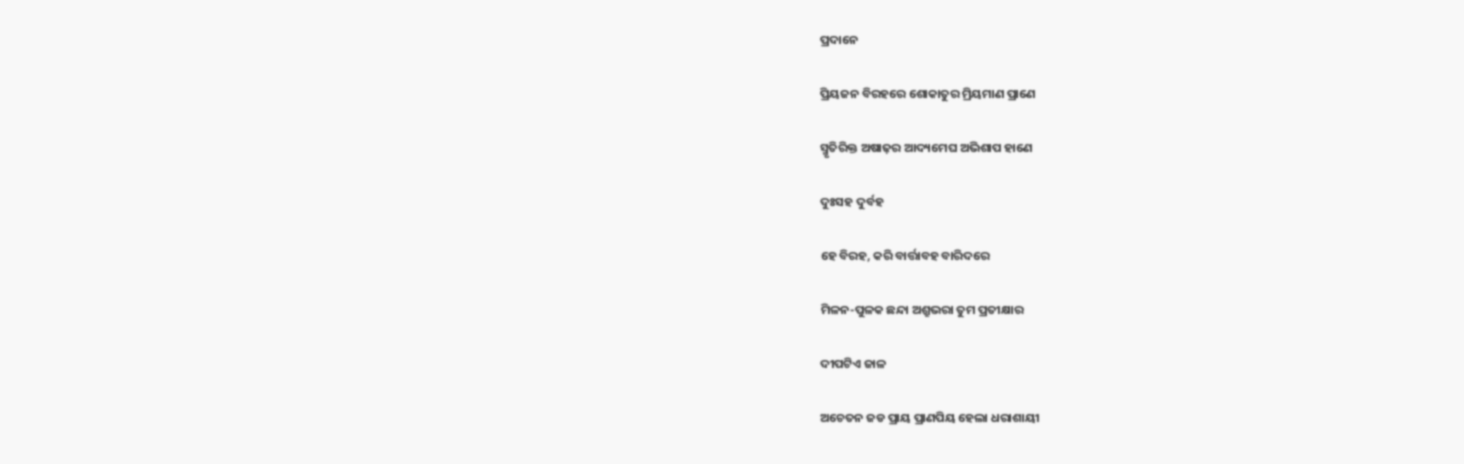ପ୍ରଦାନେ

ପ୍ରିୟଜନ ବିରହରେ ଶୋକାତୁର ମ୍ରିୟମାଣ ପ୍ରାଣେ

ସ୍ମୃତିରିକ୍ତ ଅଷାଢ଼ର ଆଦ୍ୟମେଘ ଅଭିଶାପ ହାଣେ

ଦୁଃସହ ଦୁର୍ବହ

ହେ ବିରହ, କରି ବାର୍ତ୍ତାବହ ବାରିଦରେ

ମିଳନ-ପୁଳକ ଛନ୍ଦା ଅଶ୍ରୁଭରା ତୁମ ପ୍ରତୀକ୍ଷାର

ଦୀପଟିଏ ଜାଳ

ଅଚେତନ ଜଡ ପ୍ରାୟ ପ୍ରାଣପିୟ ହେଲା ଧରାଶାୟୀ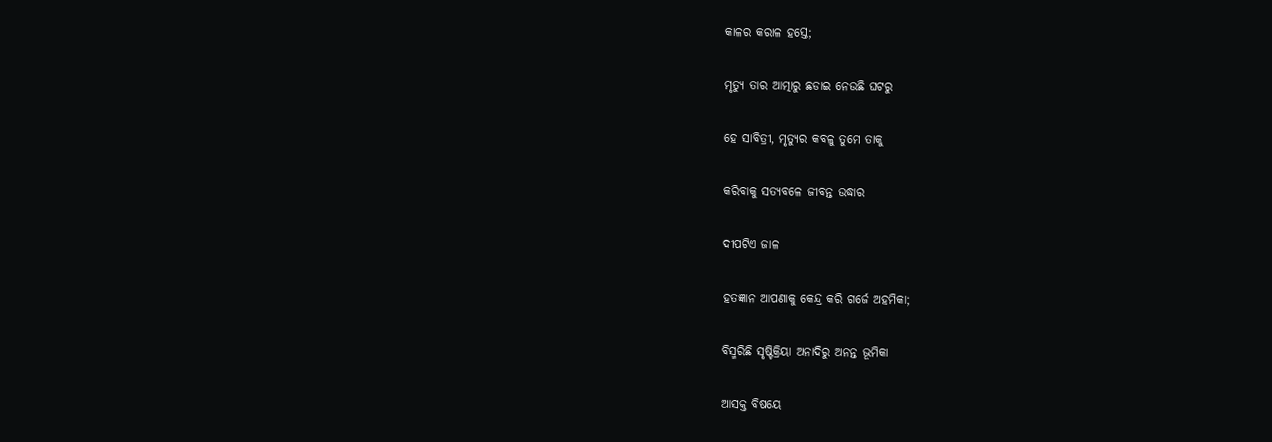କାଳର କରାଳ ହସ୍ତେ;

ମୃତ୍ୟୁ ତାର ଆତ୍ମାରୁ ଛଡାଇ ନେଉଛି ଘଟରୁ

ହେ ସାବିତ୍ରୀ, ମୃତ୍ୟୁର କବଳୁ ତୁମେ ତାକୁ

କରିବାକୁ ସତ୍ୟବଳେ ଜୀବନ୍ତ ଉଦ୍ଧାର

ଦୀପଟିଏ ଜାଳ

ହତଜ୍ଞାନ ଆପଣାକୁ କେନ୍ଦ୍ର କରି ଗର୍ଜେ ଅହମିକା;

ବିସ୍ମରିଛି ସୃଷ୍ଟିକ୍ରିୟା ଅନାଦିରୁ ଅନନ୍ତ ଭୂମିକା

ଆସକ୍ତ ବିଷୟେ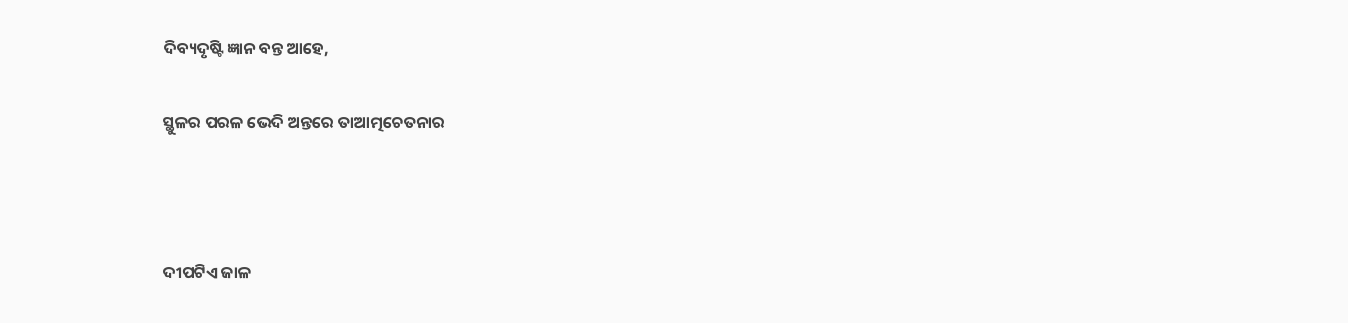ଦିବ୍ୟଦୃଷ୍ଟି ଜ୍ଞାନ ବନ୍ତ ଆହେ,

ସ୍ଥୁଳର ପରଳ ଭେଦି ଅନ୍ତରେ ତାଆତ୍ମଚେତନାର



ଦୀପଟିଏ ଜାଳ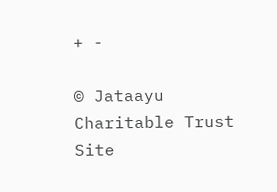+ -

© Jataayu Charitable Trust
Site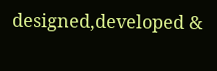designed,developed &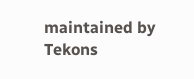maintained by Tekons